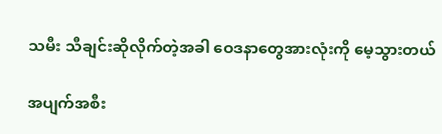သမီး သီချင်းဆိုလိုက်တဲ့အခါ ဝေဒနာတွေအားလုံးကို မေ့သွားတယ်

အပျက်အစီး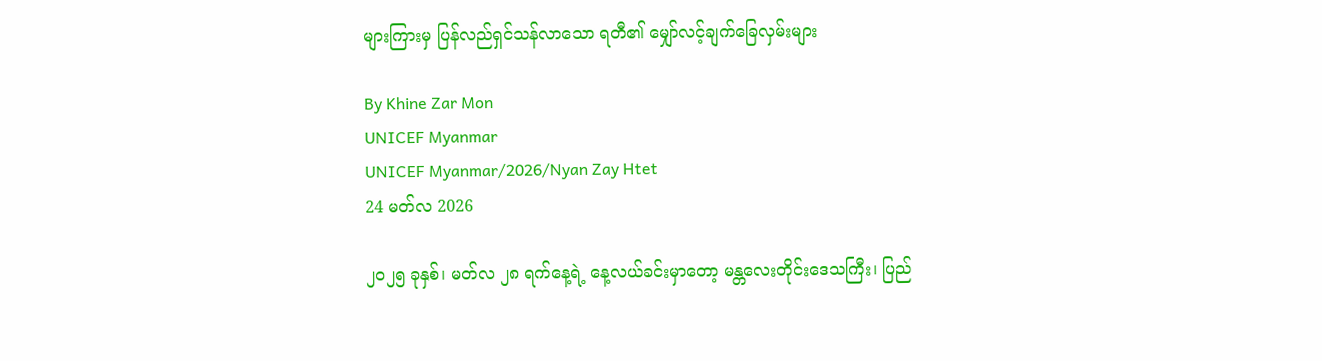များကြားမှ ပြန်လည်ရှင်သန်လာသော ရတီ၏ မျှော်လင့်ချက်ခြေလှမ်းများ

By Khine Zar Mon
UNICEF Myanmar
UNICEF Myanmar/2026/Nyan Zay Htet
24 မတ်လ 2026

၂၀၂၅ ခုနှစ်၊ မတ်လ ၂၈ ရက်နေ့ရဲ့ နေ့လယ်ခင်းမှာတော့ မန္တလေးတိုင်းဒေသကြီး၊ ပြည်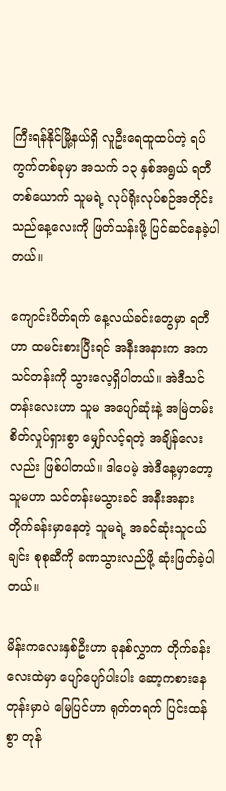ကြီးရန်နိုင်မြို့နယ်ရှိ လူဦးရေထူထပ်တဲ့ ရပ်ကွက်တစ်ခုမှာ အသက် ၁၃ နှစ်အရွယ် ရတီတစ်ယောက် သူမရဲ့ လုပ်ရိုးလုပ်စဉ်အတိုင်း သည်နေ့လေးကို ဖြတ်သန်းဖို့ ပြင်ဆင်နေခဲ့ပါတယ်။

ကျောင်းပိတ်ရက် နေ့လယ်ခင်းတွေမှာ ရတီဟာ ထမင်းစားပြီးရင် အနီးအနားက အကသင်တန်းကို သွားလေ့ရှိပါတယ်။ အဲဒီသင်တန်းလေးဟာ သူမ အပျော်ဆုံးနဲ့ အမြဲတမ်း စိတ်လှုပ်ရှားစွာ မျှော်လင့်ရတဲ့ အချိန်လေးလည်း ဖြစ်ပါတယ်။ ဒါပေမဲ့ အဲဒီနေ့မှာတော့ သူမဟာ သင်တန်းမသွားခင် အနီးအနားတိုက်ခန်းမှာနေတဲ့ သူမရဲ့ အခင်ဆုံးသူငယ်ချင်း စုစုဆီကို ခဏသွားလည်ဖို့ ဆုံးဖြတ်ခဲ့ပါတယ်။

မိန်းကလေးနှစ်ဦးဟာ ခုနစ်လွှာက တိုက်ခန်းလေးထဲမှာ ပျော်ပျော်ပါးပါး ဆော့ကစားနေတုန်းမှာပဲ မြေပြင်ဟာ ရုတ်တရက် ပြင်းထန်စွာ တုန်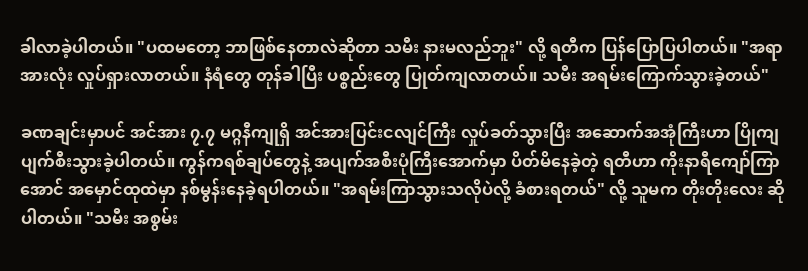ခါလာခဲ့ပါတယ်။ "ပထမတော့ ဘာဖြစ်နေတာလဲဆိုတာ သမီး နားမလည်ဘူး" လို့ ရတီက ပြန်ပြောပြပါတယ်။ "အရာအားလုံး လှုပ်ရှားလာတယ်။ နံရံတွေ တုန်ခါပြီး ပစ္စည်းတွေ ပြုတ်ကျလာတယ်။ သမီး အရမ်းကြောက်သွားခဲ့တယ်"

ခဏချင်းမှာပင် အင်အား ၇.၇ မဂ္ဂနီကျုရှိ အင်အားပြင်းငလျင်ကြီး လှုပ်ခတ်သွားပြီး အဆောက်အအုံကြီးဟာ ပြိုကျပျက်စီးသွားခဲ့ပါတယ်။ ကွန်ကရစ်ချပ်တွေနဲ့ အပျက်အစီးပုံကြီးအောက်မှာ ပိတ်မိနေခဲ့တဲ့ ရတီဟာ ကိုးနာရီကျော်ကြာအောင် အမှောင်ထုထဲမှာ နစ်မွန်းနေခဲ့ရပါတယ်။ "အရမ်းကြာသွားသလိုပဲလို့ ခံစားရတယ်" လို့ သူမက တိုးတိုးလေး ဆိုပါတယ်။ "သမီး အစွမ်း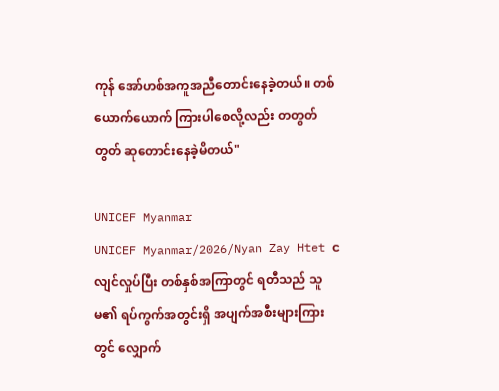ကုန် အော်ဟစ်အကူအညီတောင်းနေခဲ့တယ်။ တစ်ယောက်ယောက် ကြားပါစေလို့လည်း တတွတ်တွတ် ဆုတောင်းနေခဲ့မိတယ်"

UNICEF Myanmar
UNICEF Myanmar/2026/Nyan Zay Htet ငလျင်လှုပ်ပြီး တစ်နှစ်အကြာတွင် ရတီသည် သူမ၏ ရပ်ကွက်အတွင်းရှိ အပျက်အစီးများကြားတွင် လျှောက်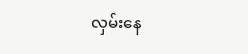လှမ်းနေ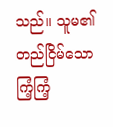သည်။ သူမ၏ တည်ငြိမ်သော ကြံ့ကြံ့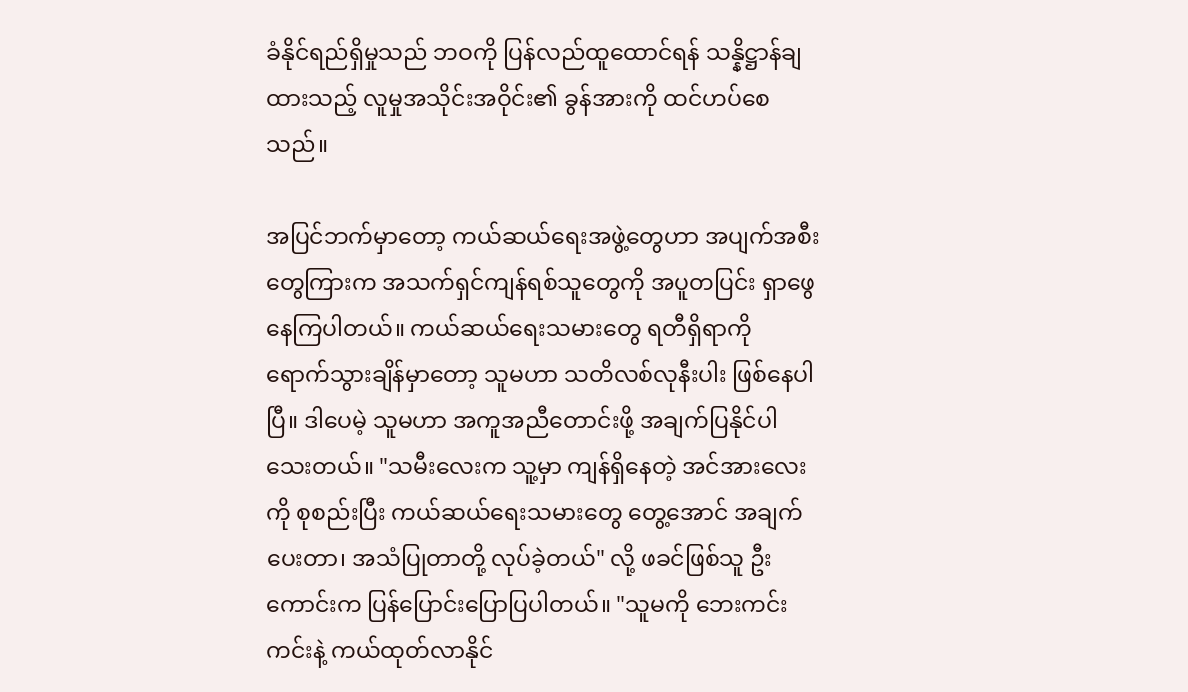ခံနိုင်ရည်ရှိမှုသည် ဘဝကို ပြန်လည်ထူထောင်ရန် သန္နိဋ္ဌာန်ချထားသည့် လူမှုအသိုင်းအဝိုင်း၏ ခွန်အားကို ထင်ဟပ်စေသည်။

အပြင်ဘက်မှာတော့ ကယ်ဆယ်ရေးအဖွဲ့တွေဟာ အပျက်အစီးတွေကြားက အသက်ရှင်ကျန်ရစ်သူတွေကို အပူတပြင်း ရှာဖွေနေကြပါတယ်။ ကယ်ဆယ်ရေးသမားတွေ ရတီရှိရာကို ရောက်သွားချိန်မှာတော့ သူမဟာ သတိလစ်လုနီးပါး ဖြစ်နေပါပြီ။ ဒါပေမဲ့ သူမဟာ အကူအညီတောင်းဖို့ အချက်ပြနိုင်ပါသေးတယ်။ "သမီးလေးက သူ့မှာ ကျန်ရှိနေတဲ့ အင်အားလေးကို စုစည်းပြီး ကယ်ဆယ်ရေးသမားတွေ တွေ့အောင် အချက်ပေးတာ၊ အသံပြုတာတို့ လုပ်ခဲ့တယ်" လို့ ဖခင်ဖြစ်သူ ဦးကောင်းက ပြန်ပြောင်းပြောပြပါတယ်။ "သူမကို ဘေးကင်းကင်းနဲ့ ကယ်ထုတ်လာနိုင်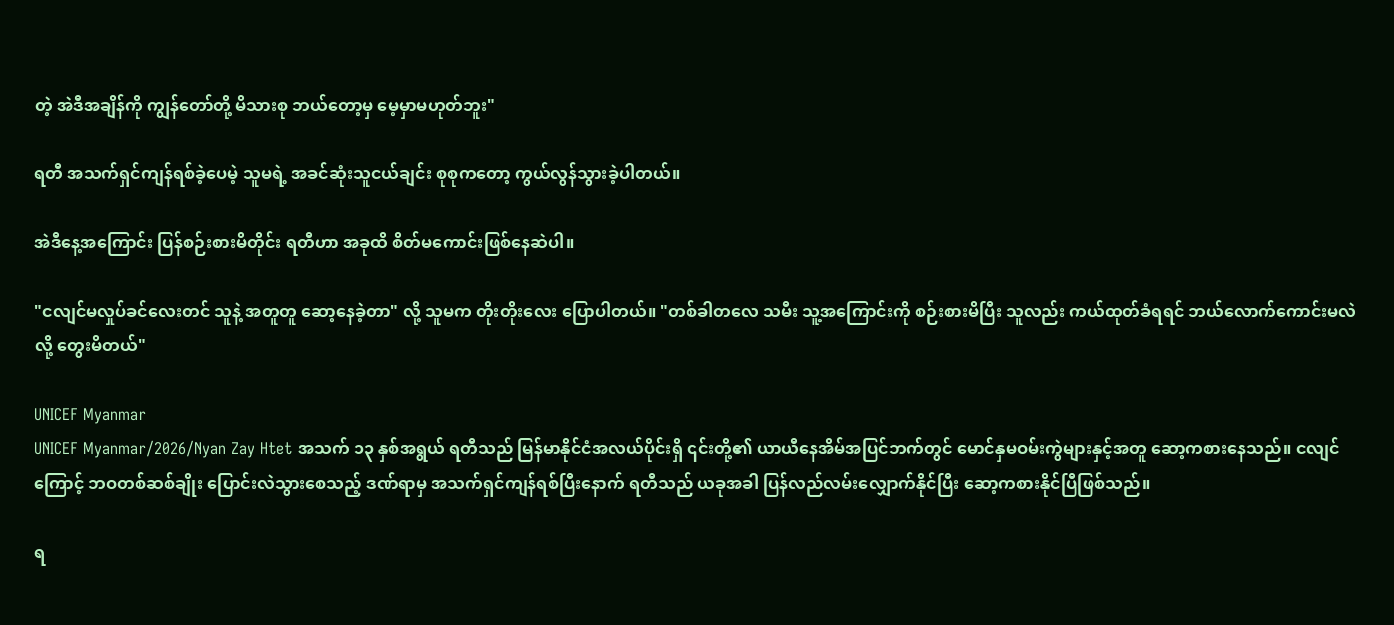တဲ့ အဲဒီအချိန်ကို ကျွန်တော်တို့ မိသားစု ဘယ်တော့မှ မေ့မှာမဟုတ်ဘူး"

ရတီ အသက်ရှင်ကျန်ရစ်ခဲ့ပေမဲ့ သူမရဲ့ အခင်ဆုံးသူငယ်ချင်း စုစုကတော့ ကွယ်လွန်သွားခဲ့ပါတယ်။

အဲဒီနေ့အကြောင်း ပြန်စဉ်းစားမိတိုင်း ရတီဟာ အခုထိ စိတ်မကောင်းဖြစ်နေဆဲပါ။

"ငလျင်မလှုပ်ခင်လေးတင် သူနဲ့ အတူတူ ဆော့နေခဲ့တာ" လို့ သူမက တိုးတိုးလေး ပြောပါတယ်။ "တစ်ခါတလေ သမီး သူ့အကြောင်းကို စဉ်းစားမိပြီး သူလည်း ကယ်ထုတ်ခံရရင် ဘယ်လောက်ကောင်းမလဲလို့ တွေးမိတယ်"

UNICEF Myanmar
UNICEF Myanmar/2026/Nyan Zay Htet အသက် ၁၃ နှစ်အရွယ် ရတီသည် မြန်မာနိုင်ငံအလယ်ပိုင်းရှိ ၎င်းတို့၏ ယာယီနေအိမ်အပြင်ဘက်တွင် မောင်နှမဝမ်းကွဲများနှင့်အတူ ဆော့ကစားနေသည်။ ငလျင်ကြောင့် ဘဝတစ်ဆစ်ချိုး ပြောင်းလဲသွားစေသည့် ဒဏ်ရာမှ အသက်ရှင်ကျန်ရစ်ပြီးနောက် ရတီသည် ယခုအခါ ပြန်လည်လမ်းလျှောက်နိုင်ပြီး ဆော့ကစားနိုင်ပြီဖြစ်သည်။

ရ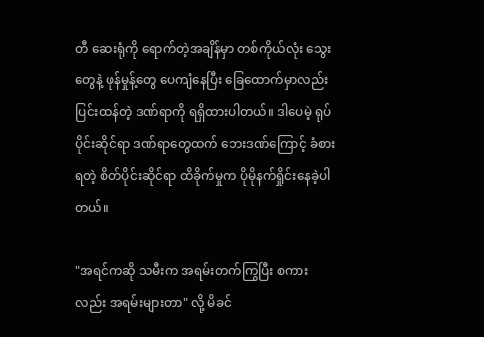တီ ဆေးရုံကို ရောက်တဲ့အချိန်မှာ တစ်ကိုယ်လုံး သွေးတွေနဲ့ ဖုန်မှုန့်တွေ ပေကျံနေပြီး ခြေထောက်မှာလည်း ပြင်းထန်တဲ့ ဒဏ်ရာကို ရရှိထားပါတယ်။ ဒါပေမဲ့ ရုပ်ပိုင်းဆိုင်ရာ ဒဏ်ရာတွေထက် ဘေးဒဏ်ကြောင့် ခံစားရတဲ့ စိတ်ပိုင်းဆိုင်ရာ ထိခိုက်မှုက ပိုမိုနက်ရှိုင်းနေခဲ့ပါတယ်။

"အရင်ကဆို သမီးက အရမ်းတက်ကြွပြီး စကားလည်း အရမ်းများတာ" လို့ မိခင်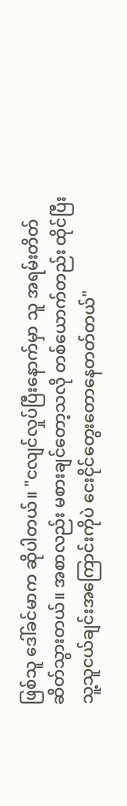ဖြစ်သူ ဒေါ်ခင်မာက ဆိုပါတယ်။ "ငလျင်လှုပ်ပြီးနောက်မှာ သူ အရမ်းတိတ်ဆိတ်သွားတယ်။ အစာလည်း မစားချင်တော့သလို တစ်ယောက်တည်း ထိုင်ပြီး သူ့သူငယ်ချင်းအကြောင်းကိုပဲ ငေးငိုင်တွေးတောနေတတ်တယ်"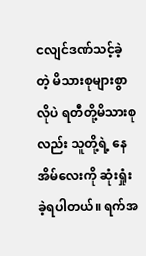ငလျင်ဒဏ်သင့်ခဲ့တဲ့ မိသားစုများစွာလိုပဲ ရတီတို့မိသားစုလည်း သူတို့ရဲ့ နေအိမ်လေးကို ဆုံးရှုံးခဲ့ရပါတယ်။ ရက်အ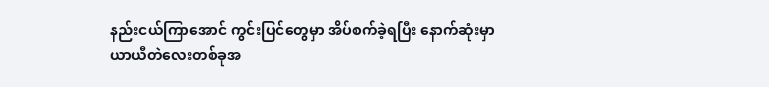နည်းငယ်ကြာအောင် ကွင်းပြင်တွေမှာ အိပ်စက်ခဲ့ရပြီး နောက်ဆုံးမှာ ယာယီတဲလေးတစ်ခုအ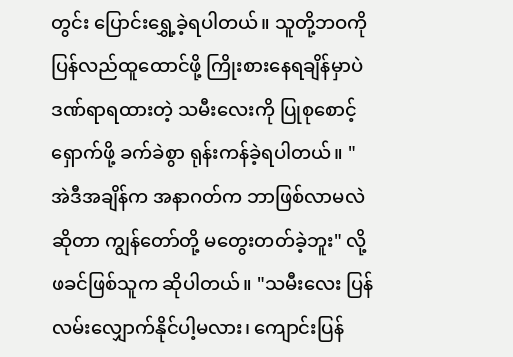တွင်း ပြောင်းရွှေ့ခဲ့ရပါတယ်။ သူတို့ဘဝကို ပြန်လည်ထူထောင်ဖို့ ကြိုးစားနေရချိန်မှာပဲ ဒဏ်ရာရထားတဲ့ သမီးလေးကို ပြုစုစောင့်ရှောက်ဖို့ ခက်ခဲစွာ ရုန်းကန်ခဲ့ရပါတယ်။ "အဲဒီအချိန်က အနာဂတ်က ဘာဖြစ်လာမလဲဆိုတာ ကျွန်တော်တို့ မတွေးတတ်ခဲ့ဘူး" လို့ ဖခင်ဖြစ်သူက ဆိုပါတယ်။ "သမီးလေး ပြန်လမ်းလျှောက်နိုင်ပါ့မလား၊ ကျောင်းပြန်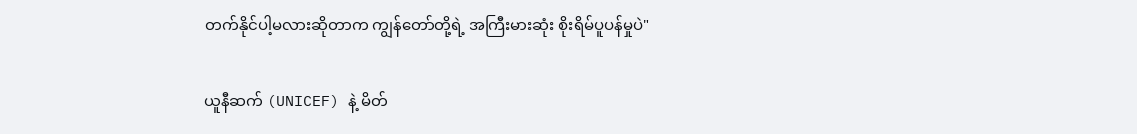တက်နိုင်ပါ့မလားဆိုတာက ကျွန်တော်တို့ရဲ့ အကြီးမားဆုံး စိုးရိမ်ပူပန်မှုပဲ"

ယူနီဆက် (UNICEF) နဲ့ မိတ်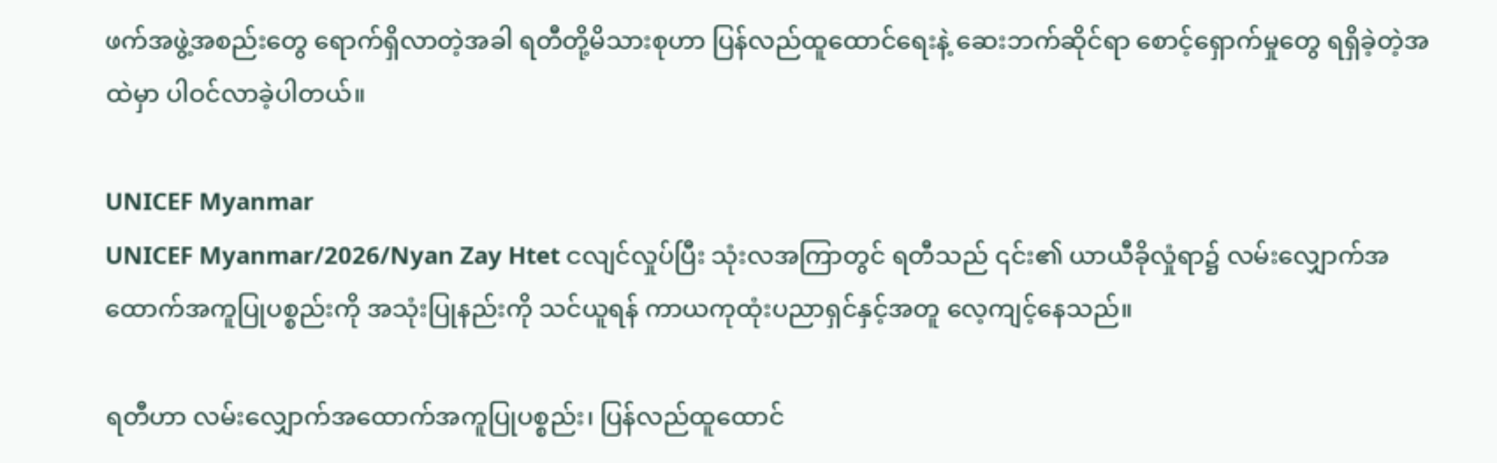ဖက်အဖွဲ့အစည်းတွေ ရောက်ရှိလာတဲ့အခါ ရတီတို့မိသားစုဟာ ပြန်လည်ထူထောင်ရေးနဲ့ ဆေးဘက်ဆိုင်ရာ စောင့်ရှောက်မှုတွေ ရရှိခဲ့တဲ့အထဲမှာ ပါဝင်လာခဲ့ပါတယ်။

UNICEF Myanmar
UNICEF Myanmar/2026/Nyan Zay Htet ငလျင်လှုပ်ပြီး သုံးလအကြာတွင် ရတီသည် ၎င်း၏ ယာယီခိုလှုံရာ၌ လမ်းလျှောက်အထောက်အကူပြုပစ္စည်းကို အသုံးပြုနည်းကို သင်ယူရန် ကာယကုထုံးပညာရှင်နှင့်အတူ လေ့ကျင့်နေသည်။

ရတီဟာ လမ်းလျှောက်အထောက်အကူပြုပစ္စည်း၊ ပြန်လည်ထူထောင်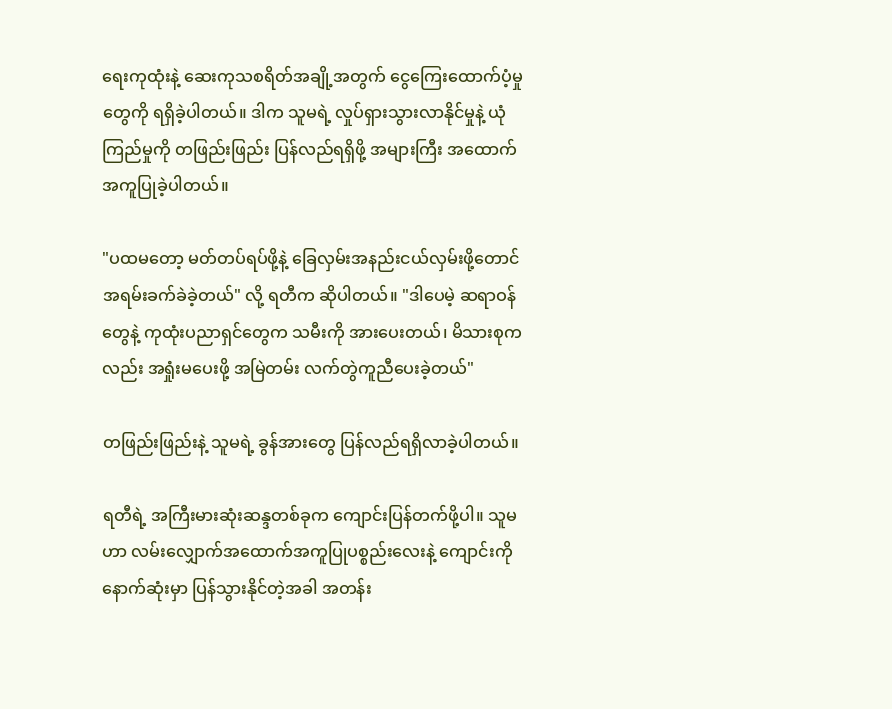ရေးကုထုံးနဲ့ ဆေးကုသစရိတ်အချို့အတွက် ငွေကြေးထောက်ပံ့မှုတွေကို ရရှိခဲ့ပါတယ်။ ဒါက သူမရဲ့ လှုပ်ရှားသွားလာနိုင်မှုနဲ့ ယုံကြည်မှုကို တဖြည်းဖြည်း ပြန်လည်ရရှိဖို့ အများကြီး အထောက်အကူပြုခဲ့ပါတယ်။

"ပထမတော့ မတ်တပ်ရပ်ဖို့နဲ့ ခြေလှမ်းအနည်းငယ်လှမ်းဖို့တောင် အရမ်းခက်ခဲခဲ့တယ်" လို့ ရတီက ဆိုပါတယ်။ "ဒါပေမဲ့ ဆရာဝန်တွေနဲ့ ကုထုံးပညာရှင်တွေက သမီးကို အားပေးတယ်၊ မိသားစုကလည်း အရှုံးမပေးဖို့ အမြဲတမ်း လက်တွဲကူညီပေးခဲ့တယ်"

တဖြည်းဖြည်းနဲ့ သူမရဲ့ ခွန်အားတွေ ပြန်လည်ရရှိလာခဲ့ပါတယ်။

ရတီရဲ့ အကြီးမားဆုံးဆန္ဒတစ်ခုက ကျောင်းပြန်တက်ဖို့ပါ။ သူမဟာ လမ်းလျှောက်အထောက်အကူပြုပစ္စည်းလေးနဲ့ ကျောင်းကို နောက်ဆုံးမှာ ပြန်သွားနိုင်တဲ့အခါ အတန်း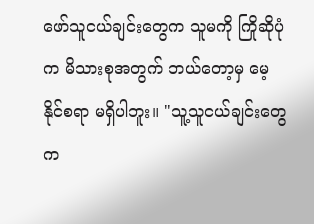ဖော်သူငယ်ချင်းတွေက သူမကို ကြိုဆိုပုံက မိသားစုအတွက် ဘယ်တော့မှ မေ့နိုင်စရာ မရှိပါဘူး။ "သူ့သူငယ်ချင်းတွေက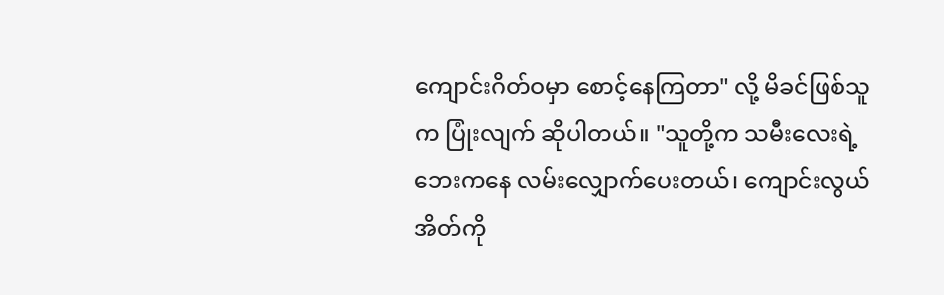ကျောင်းဂိတ်ဝမှာ စောင့်နေကြတာ" လို့ မိခင်ဖြစ်သူက ပြုံးလျက် ဆိုပါတယ်။ "သူတို့က သမီးလေးရဲ့ဘေးကနေ လမ်းလျှောက်ပေးတယ်၊ ကျောင်းလွယ်အိတ်ကို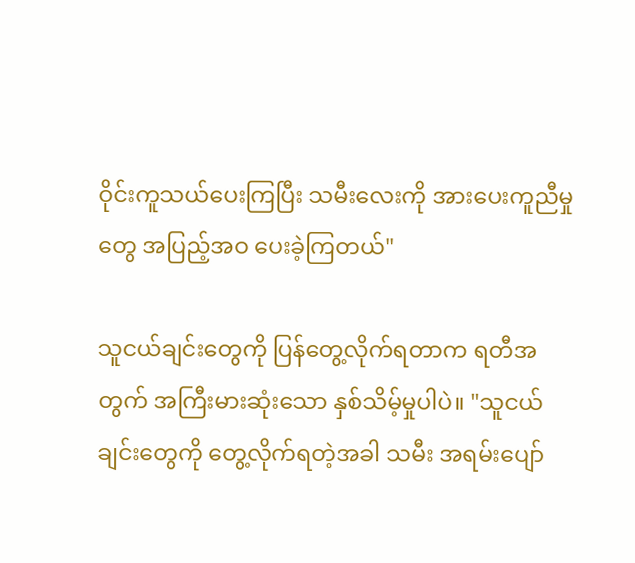ဝိုင်းကူသယ်ပေးကြပြီး သမီးလေးကို အားပေးကူညီမှုတွေ အပြည့်အဝ ပေးခဲ့ကြတယ်"

သူငယ်ချင်းတွေကို ပြန်တွေ့လိုက်ရတာက ရတီအတွက် အကြီးမားဆုံးသော နှစ်သိမ့်မှုပါပဲ။ "သူငယ်ချင်းတွေကို တွေ့လိုက်ရတဲ့အခါ သမီး အရမ်းပျော်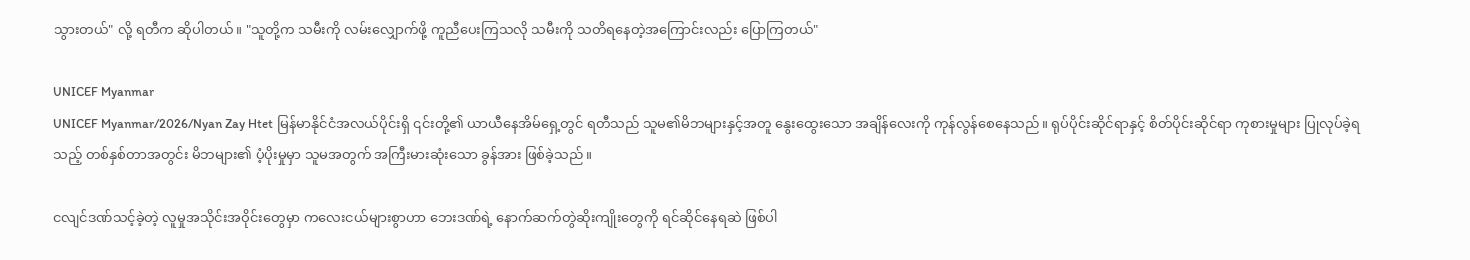သွားတယ်" လို့ ရတီက ဆိုပါတယ်။ "သူတို့က သမီးကို လမ်းလျှောက်ဖို့ ကူညီပေးကြသလို သမီးကို သတိရနေတဲ့အကြောင်းလည်း ပြောကြတယ်"

UNICEF Myanmar
UNICEF Myanmar/2026/Nyan Zay Htet မြန်မာနိုင်ငံအလယ်ပိုင်းရှိ ၎င်းတို့၏ ယာယီနေအိမ်ရှေ့တွင် ရတီသည် သူမ၏မိဘများနှင့်အတူ နွေးထွေးသော အချိန်လေးကို ကုန်လွန်စေနေသည်။ ရုပ်ပိုင်းဆိုင်ရာနှင့် စိတ်ပိုင်းဆိုင်ရာ ကုစားမှုများ ပြုလုပ်ခဲ့ရသည့် တစ်နှစ်တာအတွင်း မိဘများ၏ ပံ့ပိုးမှုမှာ သူမအတွက် အကြီးမားဆုံးသော ခွန်အား ဖြစ်ခဲ့သည်။

ငလျင်ဒဏ်သင့်ခဲ့တဲ့ လူမှုအသိုင်းအဝိုင်းတွေမှာ ကလေးငယ်များစွာဟာ ဘေးဒဏ်ရဲ့ နောက်ဆက်တွဲဆိုးကျိုးတွေကို ရင်ဆိုင်နေရဆဲ ဖြစ်ပါ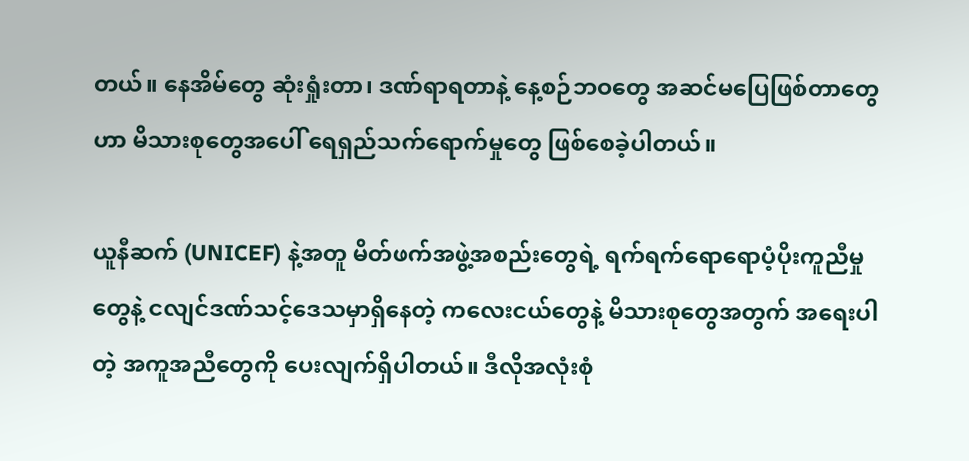တယ်။ နေအိမ်တွေ ဆုံးရှုံးတာ၊ ဒဏ်ရာရတာနဲ့ နေ့စဉ်ဘဝတွေ အဆင်မပြေဖြစ်တာတွေဟာ မိသားစုတွေအပေါ် ရေရှည်သက်ရောက်မှုတွေ ဖြစ်စေခဲ့ပါတယ်။

ယူနီဆက် (UNICEF) နဲ့အတူ မိတ်ဖက်အဖွဲ့အစည်းတွေရဲ့ ရက်ရက်ရောရောပံ့ပိုးကူညီမှုတွေနဲ့ ငလျင်ဒဏ်သင့်ဒေသမှာရှိနေတဲ့ ကလေးငယ်တွေနဲ့ မိသားစုတွေအတွက် အရေးပါတဲ့ အကူအညီတွေကို ပေးလျက်ရှိပါတယ်။ ဒီလိုအလုံးစုံ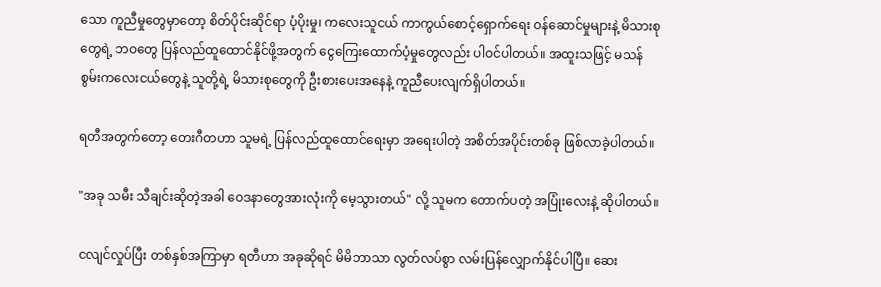သော ကူညီမှုတွေမှာတော့ စိတ်ပိုင်းဆိုင်ရာ ပံ့ပိုးမှု၊ ကလေးသူငယ် ကာကွယ်စောင့်ရှောက်ရေး ဝန်ဆောင်မှုများနဲ့ မိသားစုတွေရဲ့ ဘဝတွေ ပြန်လည်ထူထောင်နိုင်ဖို့အတွက် ငွေကြေးထောက်ပံ့မှုတွေလည်း ပါဝင်ပါတယ်။ အထူးသဖြင့် မသန်စွမ်းကလေးငယ်တွေနဲ့ သူတို့ရဲ့ မိသားစုတွေကို ဦးစားပေးအနေနဲ့ ကူညီပေးလျက်ရှိပါတယ်။

ရတီအတွက်တော့ တေးဂီတဟာ သူမရဲ့ ပြန်လည်ထူထောင်ရေးမှာ အရေးပါတဲ့ အစိတ်အပိုင်းတစ်ခု ဖြစ်လာခဲ့ပါတယ်။

"အခု သမီး သီချင်းဆိုတဲ့အခါ ဝေဒနာတွေအားလုံးကို မေ့သွားတယ်" လို့ သူမက တောက်ပတဲ့ အပြုံးလေးနဲ့ ဆိုပါတယ်။

ငလျင်လှုပ်ပြီး တစ်နှစ်အကြာမှာ ရတီဟာ အခုဆိုရင် မိမိဘာသာ လွတ်လပ်စွာ လမ်းပြန်လျှောက်နိုင်ပါပြီ။ ဆေး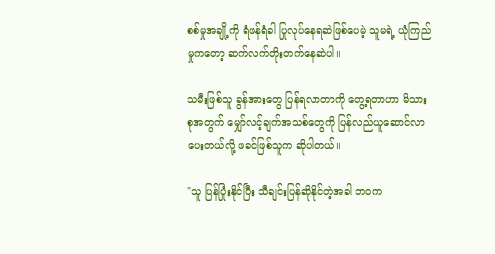စစ်မှုအချို့ကို ရံဖန်ရံခါ ပြုလုပ်နေရဆဲဖြစ်ပေမဲ့ သူမရဲ့ ယုံကြည်မှုကတော့ ဆက်လက်တိုးတက်နေဆဲပါ။

သမီးဖြစ်သူ ခွန်အားတွေ ပြန်ရလာတာကို တွေ့ရတာဟာ မိသားစုအတွက် မျှော်လင့်ချက်အသစ်တွေကို ပြန်လည်ယူဆောင်လာပေးတယ်လို့ ဖခင်ဖြစ်သူက ဆိုပါတယ်။

"သူ ပြန်ပြုံးနိုင်ပြီး သီချင်းပြန်ဆိုနိုင်တဲ့အခါ ဘဝက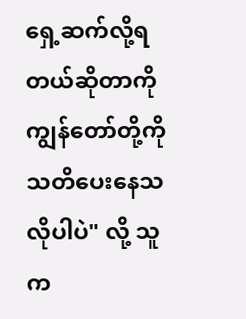ရှေ့ဆက်လို့ရတယ်ဆိုတာကို ကျွန်တော်တို့ကို သတိပေးနေသလိုပါပဲ" လို့ သူက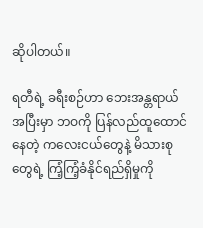ဆိုပါတယ်။

ရတီရဲ့ ခရီးစဉ်ဟာ ဘေးအန္တရာယ်အပြီးမှာ ဘဝကို ပြန်လည်ထူထောင်နေတဲ့ ကလေးငယ်တွေနဲ့ မိသားစုတွေရဲ့ ကြံ့ကြံ့ခံနိုင်ရည်ရှိမှုကို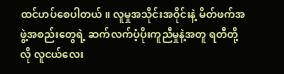ထင်ဟပ်စေပါတယ်။ လူမှုအသိုင်းအဝိုင်းနဲ့ မိတ်ဖက်အဖွဲ့အစည်းတွေရဲ့ ဆက်လက်ပံ့ပိုးကူညီမှုနဲ့အတူ ရတီတို့လို လူငယ်လေး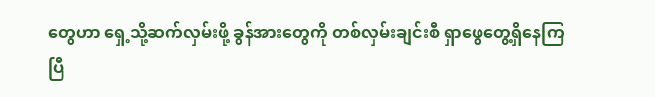တွေဟာ ရှေ့သို့ဆက်လှမ်းဖို့ ခွန်အားတွေကို တစ်လှမ်းချင်းစီ ရှာဖွေတွေ့ရှိနေကြပြီ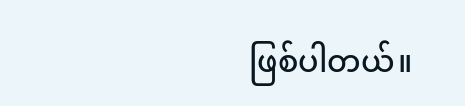ဖြစ်ပါတယ်။